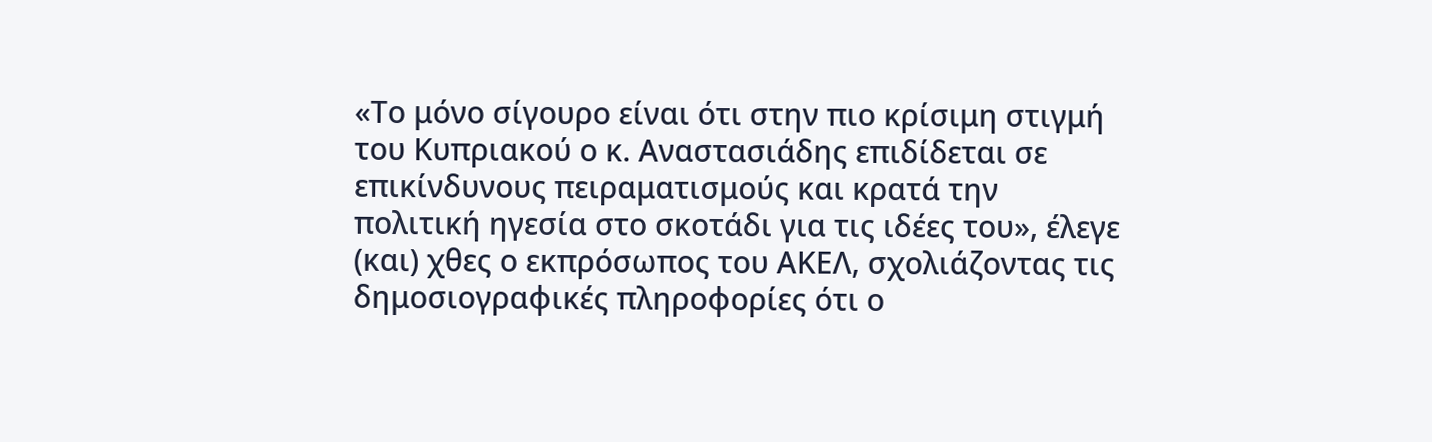«Το μόνο σίγουρο είναι ότι στην πιο κρίσιμη στιγμή του Κυπριακού ο κ. Αναστασιάδης επιδίδεται σε επικίνδυνους πειραματισμούς και κρατά την πολιτική ηγεσία στο σκοτάδι για τις ιδέες του», έλεγε (και) χθες ο εκπρόσωπος του ΑΚΕΛ, σχολιάζοντας τις δημοσιογραφικές πληροφορίες ότι ο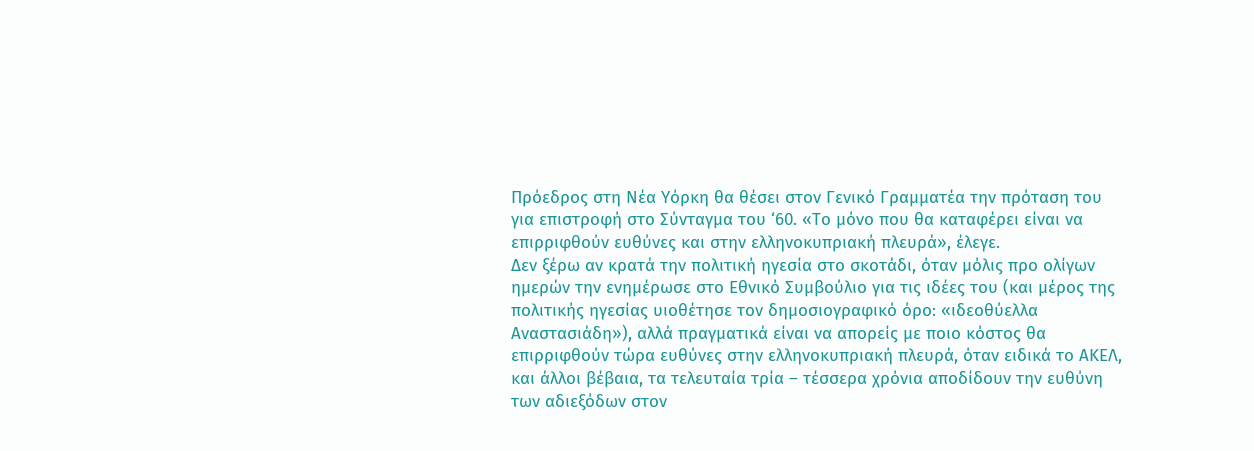Πρόεδρος στη Νέα Υόρκη θα θέσει στον Γενικό Γραμματέα την πρόταση του για επιστροφή στο Σύνταγμα του ‘60. «Το μόνο που θα καταφέρει είναι να επιρριφθούν ευθύνες και στην ελληνοκυπριακή πλευρά», έλεγε.
Δεν ξέρω αν κρατά την πολιτική ηγεσία στο σκοτάδι, όταν μόλις προ ολίγων ημερών την ενημέρωσε στο Εθνικό Συμβούλιο για τις ιδέες του (και μέρος της πολιτικής ηγεσίας υιοθέτησε τον δημοσιογραφικό όρο: «ιδεοθύελλα Αναστασιάδη»), αλλά πραγματικά είναι να απορείς με ποιο κόστος θα επιρριφθούν τώρα ευθύνες στην ελληνοκυπριακή πλευρά, όταν ειδικά το ΑΚΕΛ, και άλλοι βέβαια, τα τελευταία τρία – τέσσερα χρόνια αποδίδουν την ευθύνη των αδιεξόδων στον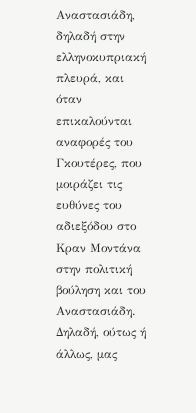Αναστασιάδη, δηλαδή στην ελληνοκυπριακή πλευρά, και όταν επικαλούνται αναφορές του Γκουτέρες, που μοιράζει τις ευθύνες του αδιεξόδου στο Κραν Μοντάνα στην πολιτική βούληση και του Αναστασιάδη. Δηλαδή, ούτως ή άλλως, μας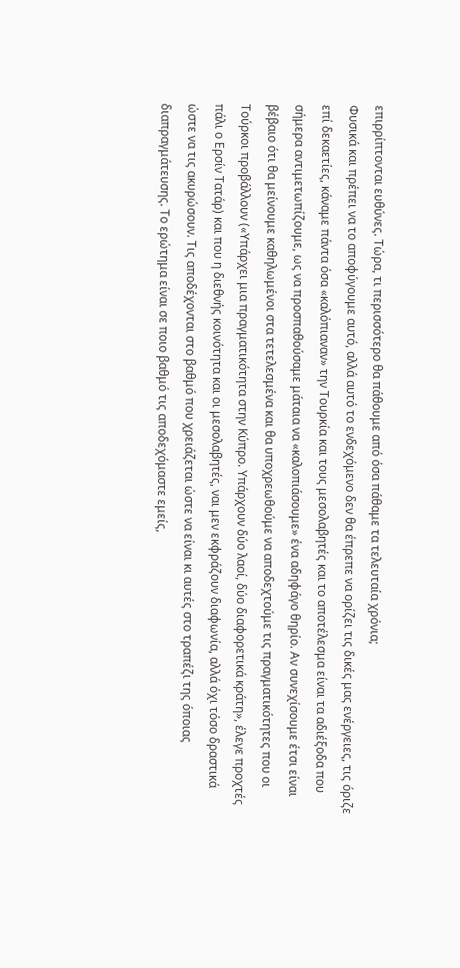επιρρίπτονται ευθύνες. Τώρα, τι περισσότερο θα πάθουμε από όσα πάθαμε τα τελευταία χρόνια;
Φυσικά και πρέπει να το αποφύγουμε αυτό, αλλά αυτό το ενδεχόμενο δεν θα έπρεπε να ορίζει τις δικές μας ενέργειες, τις όριζε επί δεκαετίες, κάναμε πάντα όσα «καλόπιαναν» την Τουρκία και τους μεσολαβητές και το αποτέλεσμα είναι τα αδιέξοδα που σήμερα αντιμετωπίζουμε, ως να προσπαθούσαμε μάταια να «καλοπιάσουμε» ένα αδηφάγο θηρίο. Αν συνεχίσουμε έτσι είναι βέβαιο ότι θα μείνουμε καθηλωμένοι στα τετελεσμένα και θα υποχρεωθούμε να αποδεχτούμε τις πραγματικότητες που οι Τούρκοι προβάλλουν («Υπάρχει μια πραγματικότητα στην Κύπρο. Υπάρχουν δύο λαοί, δύο διαφορετικά κράτη», έλεγε προχτές πάλι ο Ερσίν Τατάρ) και που η διεθνής κοινότητα και οι μεσολαβητές, ναι μεν εκφράζουν διαφωνία, αλλά όχι τόσο δραστικά ώστε να τις ακυρώσουν. Τις αποδέχονται στο βαθμό που χρειάζεται ώστε να είναι κι αυτές στο τραπέζι της όποιας διαπραγμάτευσης. Το ερώτημα είναι σε ποιο βαθμό τις αποδεχόμαστε εμείς,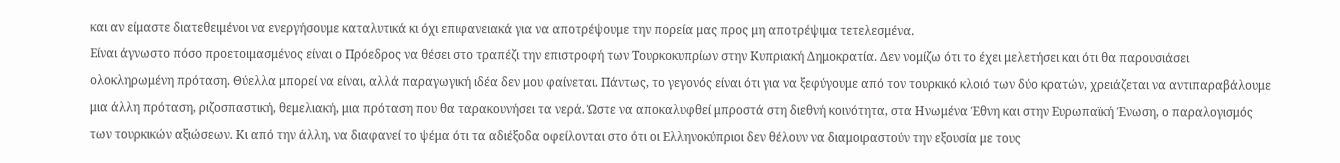και αν είμαστε διατεθειμένοι να ενεργήσουμε καταλυτικά κι όχι επιφανειακά για να αποτρέψουμε την πορεία μας προς μη αποτρέψιμα τετελεσμένα.
Είναι άγνωστο πόσο προετοιμασμένος είναι ο Πρόεδρος να θέσει στο τραπέζι την επιστροφή των Τουρκοκυπρίων στην Κυπριακή Δημοκρατία. Δεν νομίζω ότι το έχει μελετήσει και ότι θα παρουσιάσει ολοκληρωμένη πρόταση. Θύελλα μπορεί να είναι, αλλά παραγωγική ιδέα δεν μου φαίνεται. Πάντως, το γεγονός είναι ότι για να ξεφύγουμε από τον τουρκικό κλοιό των δύο κρατών, χρειάζεται να αντιπαραβάλουμε μια άλλη πρόταση, ριζοσπαστική, θεμελιακή, μια πρόταση που θα ταρακουνήσει τα νερά. Ώστε να αποκαλυφθεί μπροστά στη διεθνή κοινότητα, στα Ηνωμένα Έθνη και στην Ευρωπαϊκή Ένωση, ο παραλογισμός των τουρκικών αξιώσεων. Κι από την άλλη, να διαφανεί το ψέμα ότι τα αδιέξοδα οφείλονται στο ότι οι Ελληνοκύπριοι δεν θέλουν να διαμοιραστούν την εξουσία με τους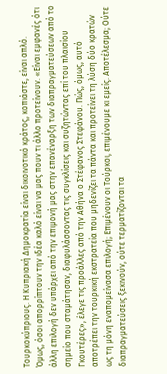Τουρκοκύπριους. Η Κυπριακή Δημοκρατία είναι δικοινοτικό κράτος, κοπιάστε, είναι απλό.
Όμως, όσοι απορρίπτουν την ιδέα καλό είναι να μας πουν τι άλλο προτείνουν. «Είναι εμφανές ότι άλλη επιλογή δεν υπάρχει από την επιμονή μας στην επανέναρξη των διαπραγματεύσεων από το σημείο που σταμάτησαν, διαφυλάσσοντας τις συγκλίσεις και συζητώντας επί του πλαισίου Γκουτέρες», έλεγε τις προάλλες από την Αθήνα ο Στέφανος Στεφάνου. Πώς, όμως, αυτό αποτρέπει την τουρκική εκστρατεία που μηδενίζει τα πάντα και προτείνει τη λύση δύο κρατών ως τη μόνη εναπομείνασα επιλογή; Επιμένουν οι Τούρκοι, επιμένουμε κι εμείς. Αποτέλεσμα; Ούτε διαπραγματεύσεις ξεκινούν, ούτε τερματίζονται τα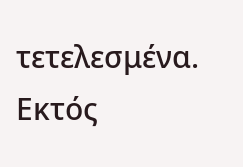τετελεσμένα. Εκτός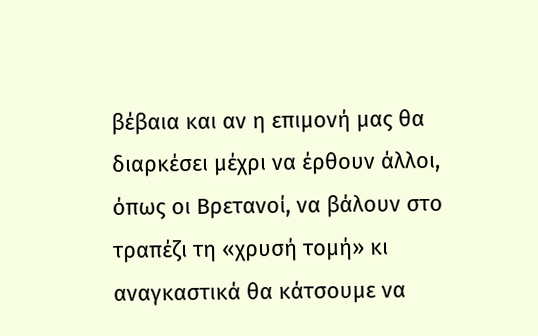βέβαια και αν η επιμονή μας θα διαρκέσει μέχρι να έρθουν άλλοι, όπως οι Βρετανοί, να βάλουν στο τραπέζι τη «χρυσή τομή» κι αναγκαστικά θα κάτσουμε να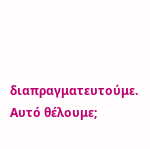διαπραγματευτούμε. Αυτό θέλουμε;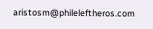aristosm@phileleftheros.com